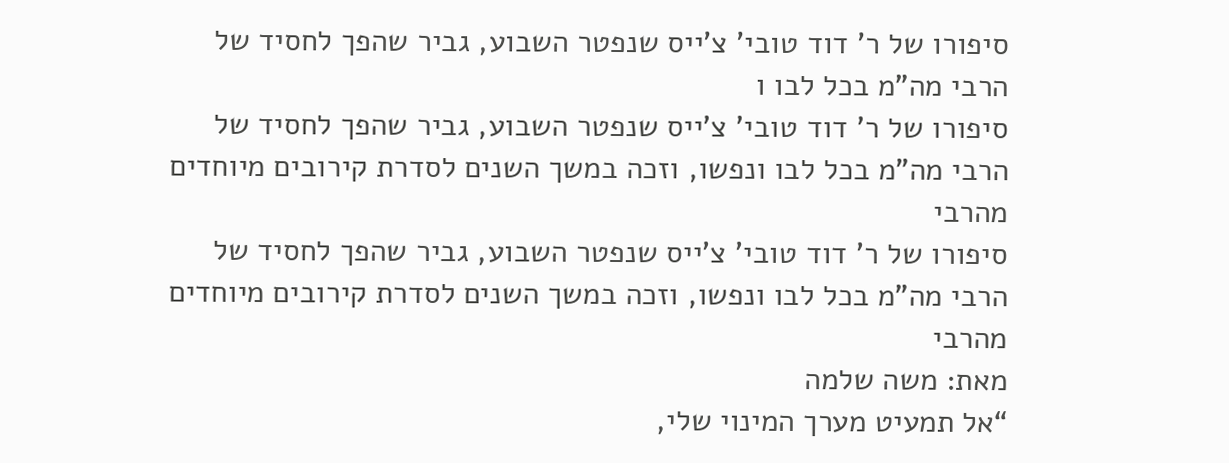סיפורו של ר’ דוד טובי’ צ’ייס שנפטר השבוע, גביר שהפך לחסיד של הרבי מה”מ בכל לבו ו
סיפורו של ר’ דוד טובי’ צ’ייס שנפטר השבוע, גביר שהפך לחסיד של הרבי מה”מ בכל לבו ונפשו, וזכה במשך השנים לסדרת קירובים מיוחדים מהרבי
סיפורו של ר’ דוד טובי’ צ’ייס שנפטר השבוע, גביר שהפך לחסיד של הרבי מה”מ בכל לבו ונפשו, וזכה במשך השנים לסדרת קירובים מיוחדים מהרבי
מאת: משה שלמה
“אל תמעיט מערך המינוי שלי,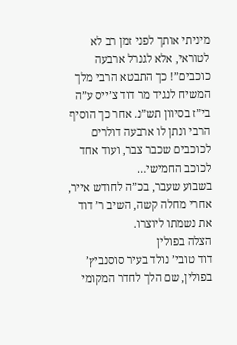מיניתי אותך לפני זמן רב לא לטוראי, אלא לגנרל ארבעה כוכבים”! כך התבטא הרבי מלך המשיח לנגיד מר דוד צ’ייס ע”ה בי”ז בסיוון תש”נ. אחר כך הוסיף הרבי ונתן לו ארבעה דולרים לכוכבים שכבר צבר, ועוד אחד לכוכב החמישי…
בשבוע שעבר, בכ”ה לחודש אייר, אחרי מחלה קשה, השיב ר’ דוד את נשמתו ליוצרו.
הצלה בפולין
דוד טובי’ נולד בעיר סוסנביץ’ בפולין, שם הלך לחדר המקומי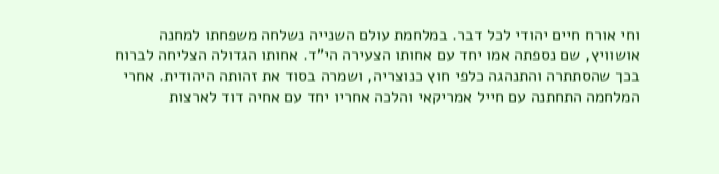וחי אורח חיים יהודי לכל דבר. במלחמת עולם השנייה נשלחה משפחתו למחנה אושוויץ, שם נספתה אמו יחד עם אחותו הצעירה הי”ד. אחותו הגדולה הצליחה לברוח בכך שהסתתרה והתנהגה כלפי חוץ כנוצריה, ושמרה בסוד את זהותה היהודית. אחרי המלחמה התחתנה עם חייל אמריקאי והלכה אחריו יחד עם אחיה דוד לארצות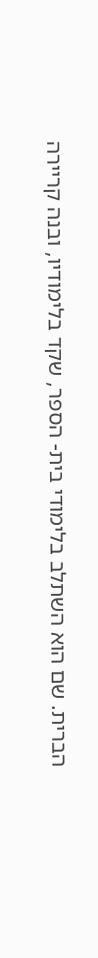הברית. שם הוא השתלב בלימודי בית- הספר, שקד בלימודיו, ובנה קריירה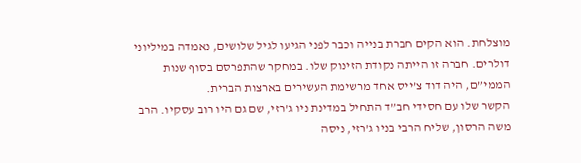מוצלחת. הוא הקים חברת בנייה וכבר לפני הגיעו לגיל שלושים, נאמדה במיליוני דולרים. חברה זו הייתה נקודת הזינוק שלו. במחקר שהתפרסם בסוף שנות הממי”ם, היה דוד צ’ייס אחד מרשימת העשירים בארצות הברית.
הקשר שלו עם חסידי חב”ד התחיל במדינת ניו ג’רזי, שם גם היו רוב עסקיו. הרב משה הרסון, שליח הרבי בניו ג’רזי, ניסה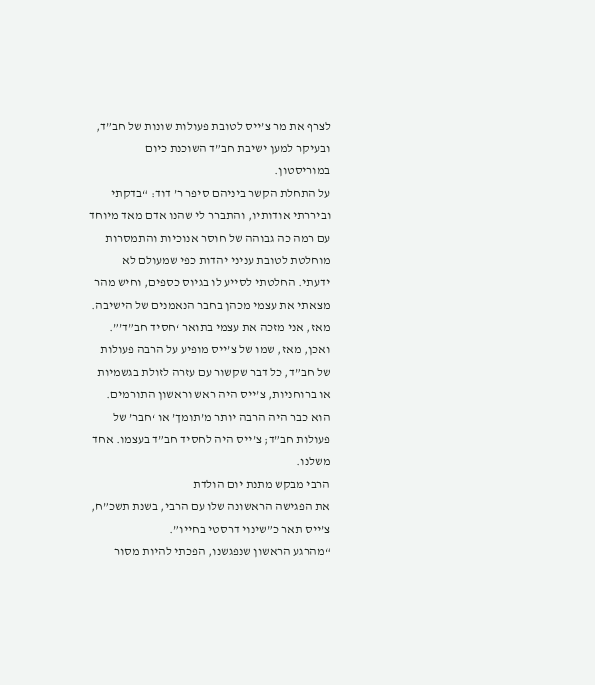לצרף את מר צ’ייס לטובת פעולות שונות של חב”ד, ובעיקר למען ישיבת חב”ד השוכנת כיום במוריסטון.
על התחלת הקשר ביניהם סיפר ר’ דוד: “בדקתי וביררתי אודותיו, והתברר לי שהנו אדם מאד מיוחד עם רמה כה גבוהה של חוסר אנוכיות והתמסרות מוחלטת לטובת עניני יהדות כפי שמעולם לא ידעתי. החלטתי לסייע לו בגיוס כספים, וחיש מהר מצאתי את עצמי מכהן בחבר הנאמנים של הישיבה. מאז, אני מזכה את עצמי בתואר ‘חסיד חב”ד’”.
ואכן, מאז, שמו של צ’ייס מופיע על הרבה פעולות של חב”ד, כל דבר שקשור עם עזרה לזולת בגשמיות או ברוחניות, צ’ייס היה ראש וראשון התורמים. הוא כבר היה הרבה יותר מ’תומך’ או ‘חבר’ של פעולות חב”ד; צ’ייס היה לחסיד חב”ד בעצמו. אחד משלנו.
הרבי מבקש מתנת יום הולדת
את הפגישה הראשונה שלו עם הרבי, בשנת תשכ”ח, צ’ייס תאר כ”שינוי דרסטי בחייו”.
“מהרגע הראשון שנפגשנו, הפכתי להיות מסור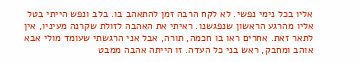אליו בכל נימי נפשי. לא לקח הרבה זמן להתאהב בו. בלב ונפש הייתי בטל אליו מהרגע הראשון שנפגשנו. ראיתי את האהבה לזולת שקרנה מעיניו, אין לתאר זאת. אחרים ראו בו חכמה, תורה, אבל אני הרגשתי שעומד מולי אבא אוהב ומחבק, ראש בני כל העדה. זו הייתה אהבה ממבט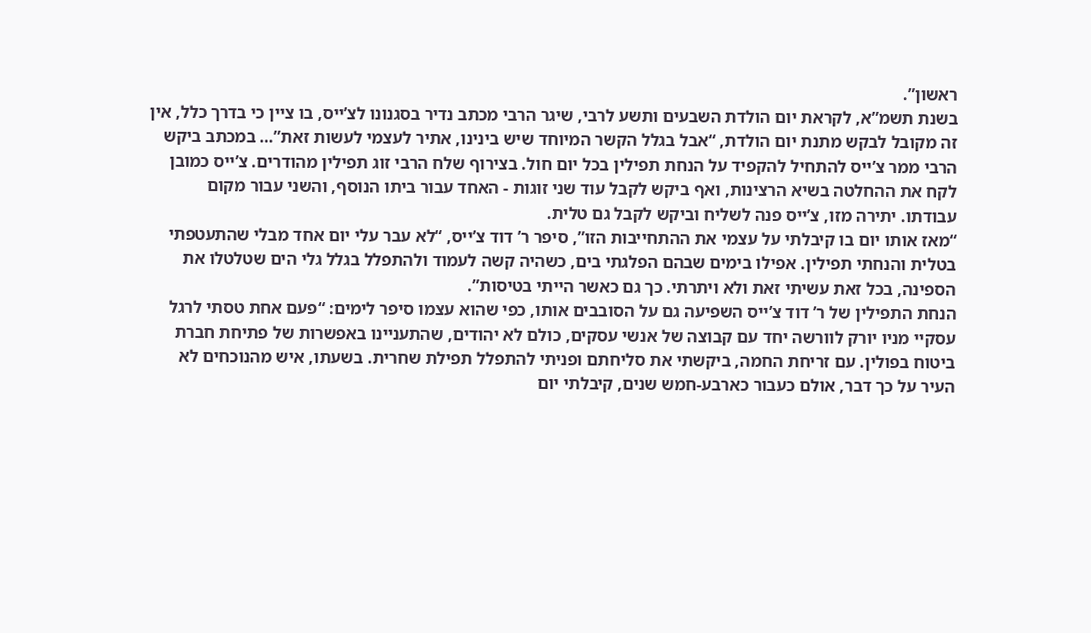ראשון”.
בשנת תשמ”א, לקראת יום הולדת השבעים ותשע לרבי, שיגר הרבי מכתב נדיר בסגנונו לצ’ייס, בו ציין כי בדרך כלל, אין זה מקובל לבקש מתנת יום הולדת, “אבל בגלל הקשר המיוחד שיש בינינו, אתיר לעצמי לעשות זאת”… במכתב ביקש הרבי ממר צ’ייס להתחיל להקפיד על הנחת תפילין בכל יום חול. בצירוף שלח הרבי זוג תפילין מהודרים. צ’ייס כמובן לקח את ההחלטה בשיא הרצינות, ואף ביקש לקבל עוד שני זוגות - האחד עבור ביתו הנוסף, והשני עבור מקום עבודתו. יתירה מזו, צ’ייס פנה לשליח וביקש לקבל גם טלית.
“מאז אותו יום בו קיבלתי על עצמי את ההתחייבות הזו”, סיפר ר’ דוד צ’ייס, “לא עבר עלי יום אחד מבלי שהתעטפתי בטלית והנחתי תפילין. אפילו בימים שבהם הפלגתי בים, כשהיה קשה לעמוד ולהתפלל בגלל גלי הים שטלטלו את הספינה, בכל זאת עשיתי זאת ולא ויתרתי. כך גם כאשר הייתי בטיסות”.
הנחת התפילין של ר’ דוד צ’ייס השפיעה גם על הסובבים אותו, כפי שהוא עצמו סיפר לימים: “פעם אחת טסתי לרגל עסקיי מניו יורק לוורשה יחד עם קבוצה של אנשי עסקים, כולם לא יהודים, שהתעניינו באפשרות של פתיחת חברת ביטוח בפולין. עם זריחת החמה, ביקשתי את סליחתם ופניתי להתפלל תפילת שחרית. בשעתו, איש מהנוכחים לא העיר על כך דבר, אולם כעבור כארבע-חמש שנים, קיבלתי יום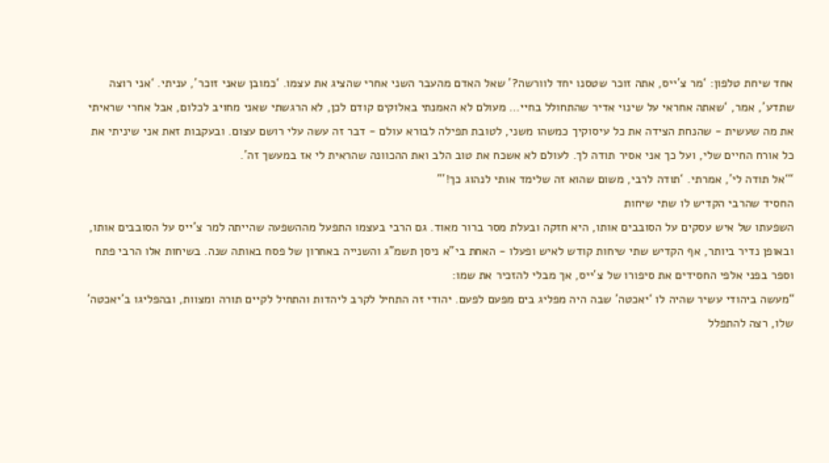אחד שיחת טלפון: ‘מר צ’ייס, אתה זוכר שטסנו יחד לוורשה?’ שאל האדם מהעבר השני אחרי שהציג את עצמו. ‘כמובן שאני זוכר’, עניתי. ‘אני רוצה שתדע’, אמר, ‘שאתה אחראי על שינוי אדיר שהתחולל בחיי… מעולם לא האמנתי באלוקים קודם לכן, לא הרגשתי שאני מחויב לכלום, אבל אחרי שראיתי את מה שעשית - שהנחת הצידה את כל עיסוקיך כמשהו משני, לטובת תפילה לבורא עולם - דבר זה עשה עלי רושם עצום. ובעקבות זאת אני שיניתי את כל אורח החיים שלי, ועל כך אני אסיר תודה לך. לעולם לא אשכח את טוב הלב ואת ההכוונה שהראית לי אז במעשך זה’.
“‘אל תודה לי’, אמרתי. ‘תודה לרבי, משום שהוא זה שלימד אותי לנהוג כך!’”
החסיד שהרבי הקדיש לו שתי שיחות
השפעתו של איש עסקים על הסובבים אותו, היא חזקה ובעלת מסר ברור מאוד. גם הרבי בעצמו התפעל מההשפעה שהייתה למר צ’ייס על הסובבים אותו, ובאופן נדיר ביותר, אף הקדיש שתי שיחות קודש לאיש ופעלו - האחת בי”א ניסן תשמ”ג והשנייה באחרון של פסח באותה שנה. בשיחות אלו הרבי פתח וספר בפני אלפי החסידים את סיפורו של צ’ייס, אך מבלי להזכיר את שמו:
“מעשה ביהודי עשיר שהיה לו ‘יאכטה’ שבה היה מפליג בים מפעם לפעם. יהודי זה התחיל לקרב ליהדות והתחיל לקיים תורה ומצוות, ובהפליגו ב’יאכטה’ שלו, רצה להתפלל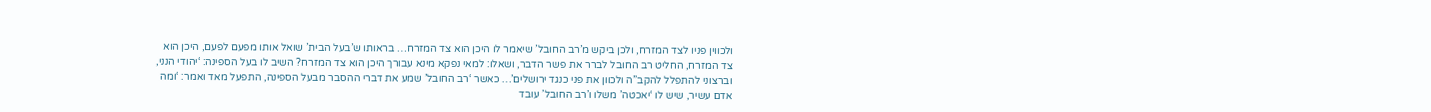ולכווין פניו לצד המזרח, ולכן ביקש מ’רב החובל’ שיאמר לו היכן הוא צד המזרח… בראותו ש’בעל הבית’ שואל אותו מפעם לפעם, היכן הוא צד המזרח, החליט רב החובל לברר את פשר הדבר, ושאלו: למאי נפקא מינא עבורך היכן הוא צד המזרח? השיב לו בעל הספינה: ‘יהודי הנני, וברצוני להתפלל להקב”ה ולכוון את פני כנגד ירושלים’… כאשר ‘רב החובל’ שמע את דברי ההסבר מבעל הספינה, התפעל מאד ואמר: ‘ומה אדם עשיר, שיש לו ‘יאכטה’ משלו ו’רב החובל’ עובד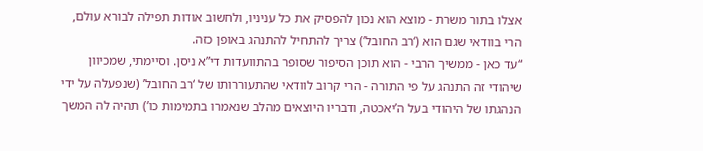אצלו בתור משרת - מוצא הוא נכון להפסיק את כל עניניו, ולחשוב אודות תפילה לבורא עולם, הרי בוודאי שגם הוא (‘רב החובל’) צריך להתחיל להתנהג באופן כזה.
“עד כאן - ממשיך הרבי - הוא תוכן הסיפור שסופר בהתוועדות די”א ניסן. וסיימתי, שמכיוון שיהודי זה התנהג על פי התורה - הרי קרוב לוודאי שהתעוררותו של ‘רב החובל’ (שנפעלה על ידי הנהגתו של היהודי בעל ה’יאכטה, ודבריו היוצאים מהלב שנאמרו בתמימות כו’) תהיה לה המשך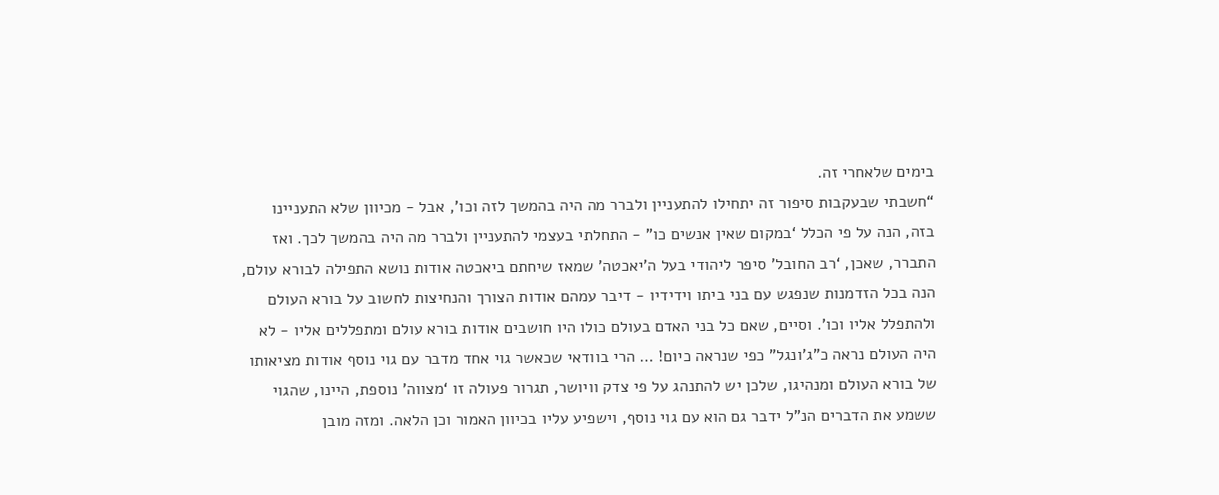בימים שלאחרי זה.
“חשבתי שבעקבות סיפור זה יתחילו להתעניין ולברר מה היה בהמשך לזה וכו’, אבל - מכיוון שלא התעניינו בזה, הנה על פי הכלל ‘במקום שאין אנשים כו” - התחלתי בעצמי להתעניין ולברר מה היה בהמשך לכך. ואז התברר, שאכן, ‘רב החובל’ סיפר ליהודי בעל ה’יאכטה’ שמאז שיחתם ביאכטה אודות נושא התפילה לבורא עולם, הנה בכל הזדמנות שנפגש עם בני ביתו וידידיו - דיבר עמהם אודות הצורך והנחיצות לחשוב על בורא העולם ולהתפלל אליו וכו’. וסיים, שאם כל בני האדם בעולם כולו היו חושבים אודות בורא עולם ומתפללים אליו - לא היה העולם נראה כ”ג’ונגל” כפי שנראה כיום! … הרי בוודאי שכאשר גוי אחד מדבר עם גוי נוסף אודות מציאותו של בורא העולם ומנהיגו, שלכן יש להתנהג על פי צדק וויושר, תגרור פעולה זו ‘מצווה’ נוספת, היינו, שהגוי ששמע את הדברים הנ”ל ידבר גם הוא עם גוי נוסף, וישפיע עליו בכיוון האמור וכן הלאה. ומזה מובן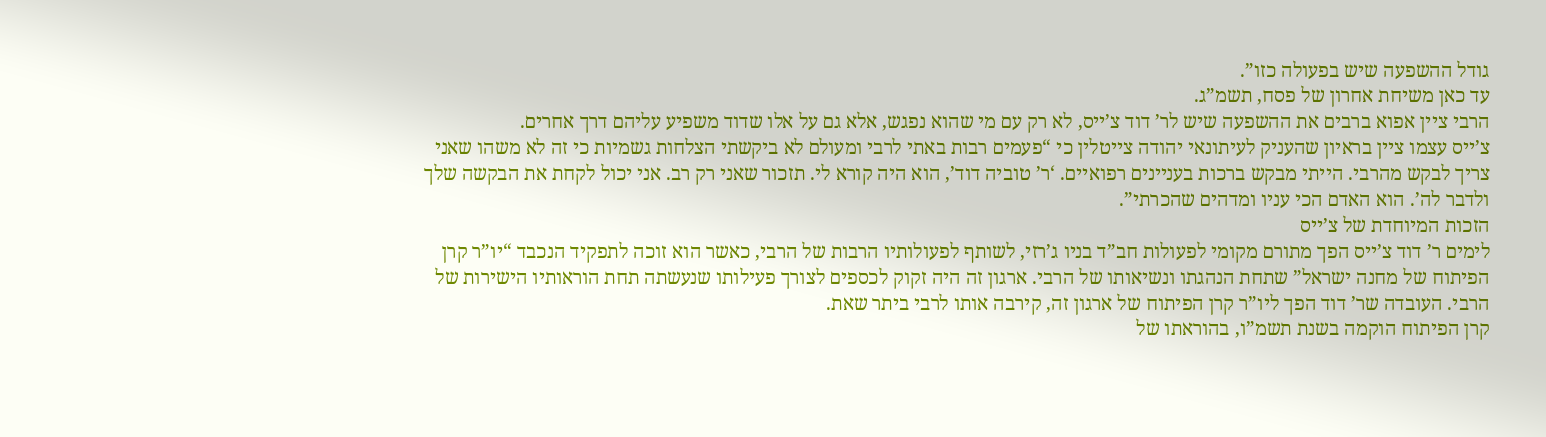גודל ההשפעה שיש בפעולה כזו”.
עד כאן משיחת אחרון של פסח, תשמ”ג.
הרבי ציין אפוא ברבים את ההשפעה שיש לר’ דוד צ’ייס, לא רק עם מי שהוא נפגש, אלא גם על אלו שדוד משפיע עליהם דרך אחרים.
צ’ייס עצמו ציין בראיון שהעניק לעיתונאי יהודה צייטלין כי “פעמים רבות באתי לרבי ומעולם לא ביקשתי הצלחות גשמיות כי זה לא משהו שאני צריך לבקש מהרבי. הייתי מבקש ברכות בעניינים רפואיים. ‘ר’ טוביה דוד’, הוא היה קורא לי. תזכור שאני רק רב. אני יכול לקחת את הבקשה שלך ולדבר לה’. הוא האדם הכי עניו ומדהים שהכרתי”.
הזכות המיוחדת של צ’ייס
לימים ר’ דוד צ’ייס הפך מתורם מקומי לפעולות חב”ד בניו ג’רזי, לשותף לפעולותיו הרבות של הרבי, כאשר הוא זוכה לתפקיד הנכבד “יו”ר קרן הפיתוח של מחנה ישראל” שתחת הנהגתו ונשיאותו של הרבי. ארגון זה היה זקוק לכספים לצורך פעילותו שנעשתה תחת הוראותיו הישירות של הרבי. העובדה שר’ דוד הפך ליו”ר קרן הפיתוח של ארגון זה, קירבה אותו לרבי ביתר שאת.
קרן הפיתוח הוקמה בשנת תשמ”ו, בהוראתו של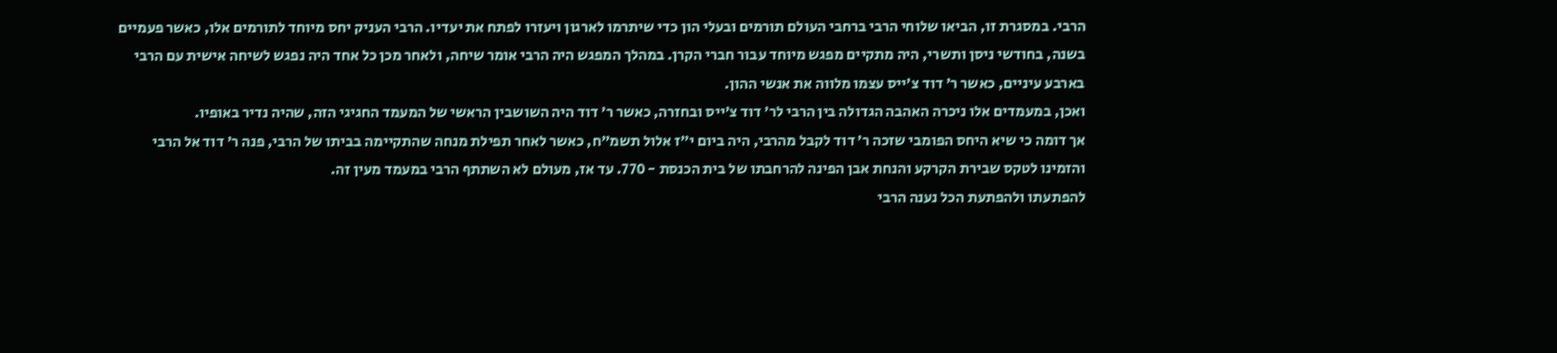הרבי. במסגרת זו, הביאו שלוחי הרבי ברחבי העולם תורמים ובעלי הון כדי שיתרמו לארגון ויעזרו לפתח את יעדיו. הרבי העניק יחס מיוחד לתורמים אלו, כאשר פעמיים בשנה, בחודשי ניסן ותשרי, היה מתקיים מפגש מיוחד עבור חברי הקרן. במהלך המפגש היה הרבי אומר שיחה, ולאחר מכן כל אחד היה נפגש לשיחה אישית עם הרבי בארבע עיניים, כאשר ר’ דוד צ’ייס עצמו מלווה את אנשי ההון.
ואכן, במעמדים אלו ניכרה האהבה הגדולה בין הרבי לר’ דוד צ’ייס ובחזרה, כאשר ר’ דוד היה השושבין הראשי של המעמד החגיגי הזה, שהיה נדיר באופיו.
אך דומה כי שיא היחס הפומבי שזכה ר’ דוד לקבל מהרבי, היה ביום י”ז אלול תשמ”ח, כאשר לאחר תפילת מנחה שהתקיימה בביתו של הרבי, פנה ר’ דוד אל הרבי והזמינו לטקס שבירת הקרקע והנחת אבן הפינה להרחבתו של בית הכנסת - 770. עד אז, מעולם לא השתתף הרבי במעמד מעין זה.
להפתעתו ולהפתעת הכל נענה הרבי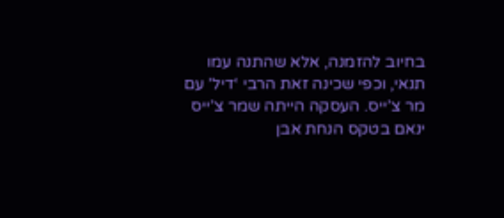בחיוב להזמנה, אלא שהתנה עמו תנאי, וכפי שכינה זאת הרבי ‘דיל’ עם מר צ’ייס. העסקה הייתה שמר צ’ייס ינאם בטקס הנחת אבן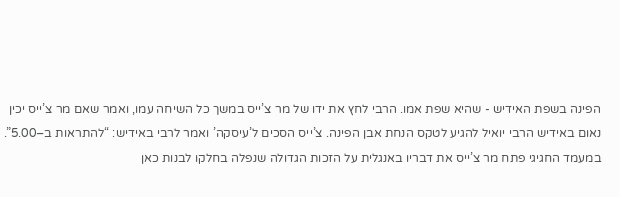הפינה בשפת האידיש - שהיא שפת אמו. הרבי לחץ את ידו של מר צ’ייס במשך כל השיחה עמו, ואמר שאם מר צ’ייס יכין נאום באידיש הרבי יואיל להגיע לטקס הנחת אבן הפינה. צ’ייס הסכים ל’עיסקה’ ואמר לרבי באידיש: “להתראות ב–5.00”.
במעמד החגיגי פתח מר צ’ייס את דבריו באנגלית על הזכות הגדולה שנפלה בחלקו לבנות כאן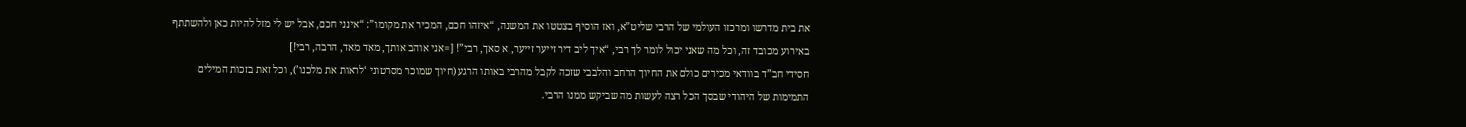את בית מדרשו ומרכזו העולמי של הרבי שליט”א, ואז הוסיף בצטטו את המשנה, “איזהו חכם, המכיר את מקומו”: “אינני חכם, אבל יש לי מזל להיות כאן ולהשתתף באירוע מכובד זה, וכל מה שאני יכול לומר לך רבי, “איך ליב דיר זייער זייער, א סאך, רבי”! [=אני אוהב אותך, מאד מאד, הרבה, רבי!]
חסידי חב”ד בוודאי מכירים כולם את החיוך הרחב והלבבי שזכה לקבל מהרבי באותו הרגע (חיוך שמוכר מסרטוני ‘לראות את מלכנו’), וכל זאת בזכות המילים התמימות של היהודי שבסך הכל רצה לעשות מה שביקש ממנו הרבי.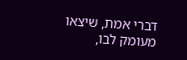דברי אמת, שיצאו מעומק לבו,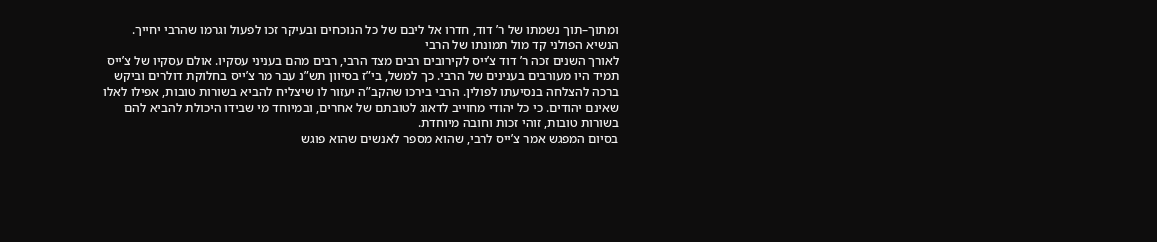ומתוך–תוך נשמתו של ר’ דוד, חדרו אל ליבם של כל הנוכחים ובעיקר זכו לפעול וגרמו שהרבי יחייך.
הנשיא הפולני קד מול תמונתו של הרבי
לאורך השנים זכה ר’ דוד צ’ייס לקירובים רבים מצד הרבי, רבים מהם בעניני עסקיו. אולם עסקיו של צ’ייס תמיד היו מעורבים בענינים של הרבי. כך למשל, בי”ז בסיוון תש”נ עבר מר צ’ייס בחלוקת דולרים וביקש ברכה להצלחה בנסיעתו לפולין. הרבי בירכו שהקב”ה יעזור לו שיצליח להביא בשורות טובות, אפילו לאלו שאינם יהודים. כי כל יהודי מחוייב לדאוג לטובתם של אחרים, ובמיוחד מי שבידו היכולת להביא להם בשורות טובות, זוהי זכות וחובה מיוחדת.
בסיום המפגש אמר צ’ייס לרבי, שהוא מספר לאנשים שהוא פוגש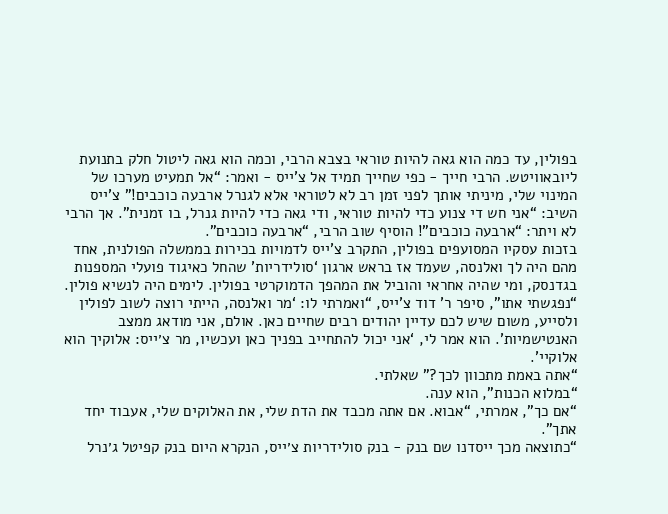בפולין, עד כמה הוא גאה להיות טוראי בצבא הרבי, וכמה הוא גאה ליטול חלק בתנועת ליובאוויטש. הרבי חייך - כפי שחייך תמיד אל צ’ייס - ואמר: “אל תמעיט מערכו של המינוי שלי, מיניתי אותך לפני זמן רב לא לטוראי אלא לגנרל ארבעה כוכבים!” צ’ייס השיב: “אני חש די צנוע כדי להיות טוראי, ודי גאה כדי להיות גנרל, בו זמנית”. אך הרבי לא ויתר: “ארבעה כוכבים”! הוסיף שוב הרבי, “ארבעה כוכבים”.
בזכות עסקיו המסועפים בפולין, התקרב צ’ייס לדמויות בכירות בממשלה הפולנית, אחד מהם היה לך ואלנסה, שעמד אז בראש ארגון ‘סולידריות’ שהחל כאיגוד פועלי המספנות בגדנסק, ומי שהיה אחראי והוביל את המהפך הדמוקרטי בפולין. לימים היה לנשיא פולין.
“נפגשתי אתו”, סיפר ר’ דוד צ’ייס, “ואמרתי לו: ‘מר ואלנסה, הייתי רוצה לשוב לפולין ולסייע, משום שיש לכם עדיין יהודים רבים שחיים כאן. אולם, אני מודאג ממצב האנטישמיות’. הוא אמר לי, ‘אני יכול להתחייב בפניך כאן ועכשיו, מר צ׳ייס: אלוקיך הוא אלוקיי’.
“אתה באמת מתכוון לכך?” שאלתי.
“במלוא הכנות”, הוא ענה.
“אם כך”, אמרתי, “אבוא. אם אתה מכבד את הדת שלי, את האלוקים שלי, אעבוד יחד אתך”.
“כתוצאה מכך ייסדנו שם בנק - בנק סולידריות צ׳ייס, הנקרא היום בנק קפיטל ג׳נרל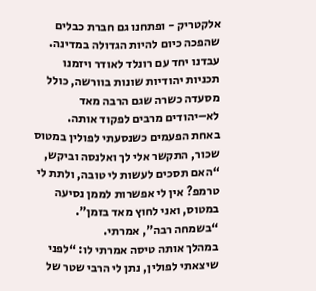אלקטריק - ופתחנו גם חברת כבלים שהפכה כיום להיות הגדולה במדינה. עבדנו יחד עם רונלד לאודר ויזמנו תכניות יהודיות שונות בוורשה, כולל מסעדה כשרה שגם הרבה מאד לא–יהודים מרבים לפקוד אותה.
באחת הפעמים כשנסעתי לפולין במטוס שכור, התקשר אלי לך ואלנסה וביקש, “האם תסכים לעשות לי טובה, ולתת לי טרמפ? אין לי אפשרות לממן נסיעה במטוס, ואני לחוץ מאד בזמן”.
“בשמחה רבה”, אמרתי.
במהלך אותה טיסה אמרתי לו: “לפני שיצאתי לפולין, נתן לי הרבי שטר של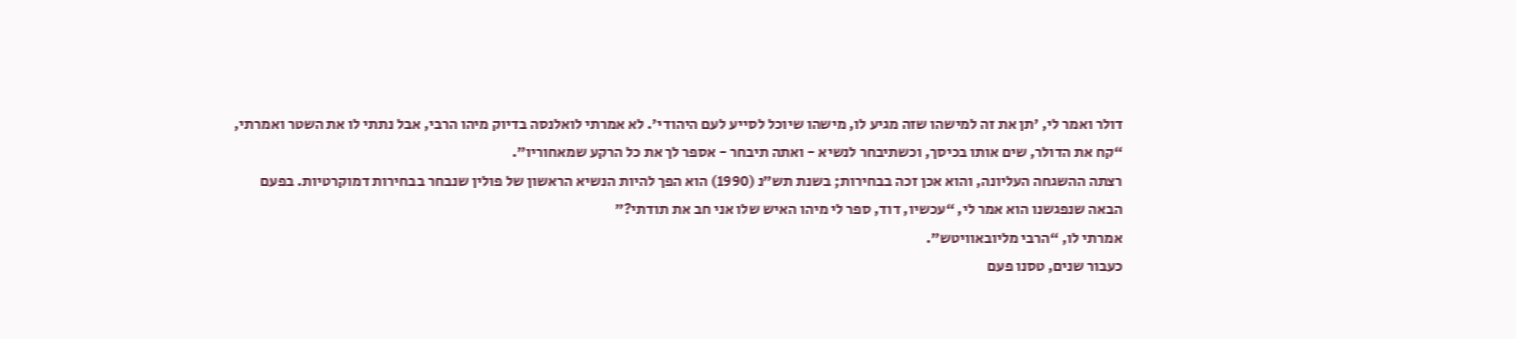דולר ואמר לי, ׳תן את זה למישהו שזה מגיע לו, מישהו שיוכל לסייע לעם היהודי׳. לא אמרתי לואלנסה בדיוק מיהו הרבי, אבל נתתי לו את השטר ואמרתי, “קח את הדולר, שים אותו בכיסך, וכשתיבחר לנשיא - ואתה תיבחר - אספר לך את כל הרקע שמאחוריו”.
רצתה ההשגחה העליונה, והוא אכן זכה בבחירות; בשנת תש”נ (1990) הוא הפך להיות הנשיא הראשון של פולין שנבחר בבחירות דמוקרטיות. בפעם הבאה שנפגשנו הוא אמר לי, “עכשיו, דוד, ספר לי מיהו האיש שלו אני חב את תודתי?”
אמרתי לו, “הרבי מליובאוויטש”.
כעבור שנים, טסנו פעם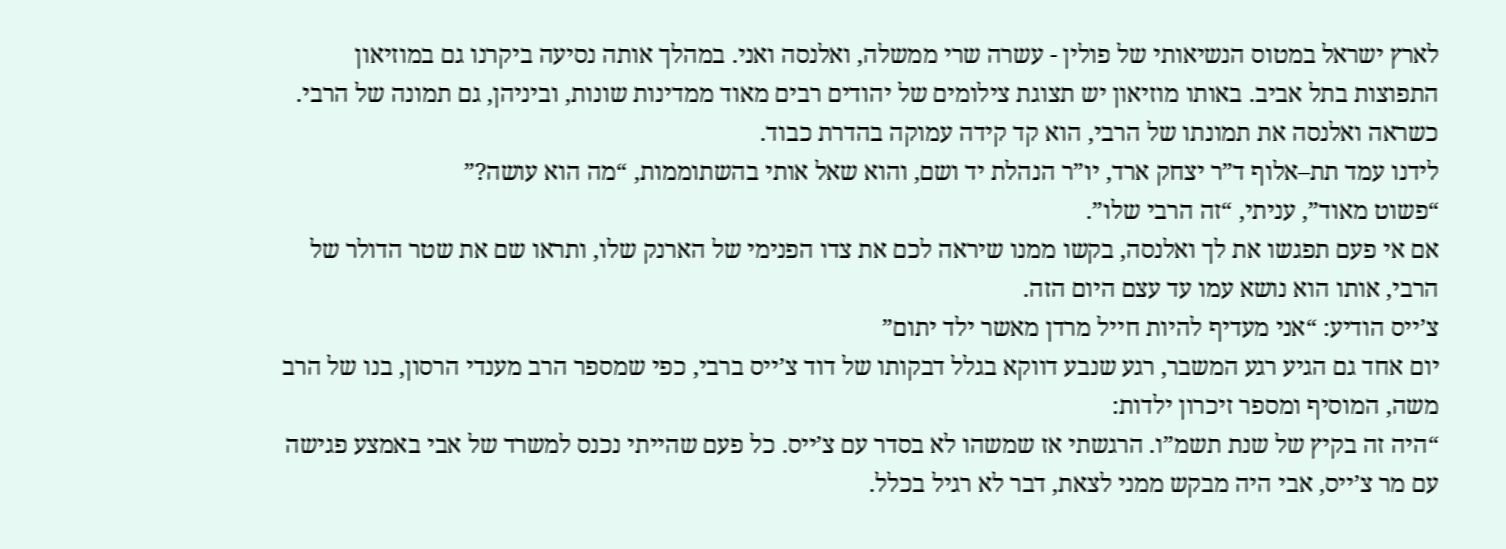לארץ ישראל במטוס הנשיאותי של פולין - עשרה שרי ממשלה, ואלנסה ואני. במהלך אותה נסיעה ביקרנו גם במוזיאון התפוצות בתל אביב. באותו מוזיאון יש תצוגת צילומים של יהודים רבים מאוד ממדינות שונות, וביניהן, גם תמונה של הרבי.
כשראה ואלנסה את תמונתו של הרבי, הוא קד קידה עמוקה בהדרת כבוד.
לידנו עמד תת–אלוף ד”ר יצחק ארד, יו”ר הנהלת יד ושם, והוא שאל אותי בהשתוממות, “מה הוא עושה?”
“פשוט מאוד”, עניתי, “זה הרבי שלו”.
אם אי פעם תפגשו את לך ואלנסה, בקשו ממנו שיראה לכם את צדו הפנימי של הארנק שלו, ותראו שם את שטר הדולר של הרבי, אותו הוא נושא עמו עד עצם היום הזה.
צ’ייס הודיע: “אני מעדיף להיות חייל מרדן מאשר ילד יתום”
יום אחד גם הגיע רגע המשבר, רגע שנבע דווקא בגלל דבקותו של דוד צ’ייס ברבי, כפי שמספר הרב מענדי הרסון, בנו של הרב משה, המוסיף ומספר זיכרון ילדות:
“היה זה בקיץ של שנת תשמ”ו. הרגשתי אז שמשהו לא בסדר עם צ’ייס. כל פעם שהייתי נכנס למשרד של אבי באמצע פגישה עם מר צ’ייס, אבי היה מבקש ממני לצאת, דבר לא רגיל בכלל.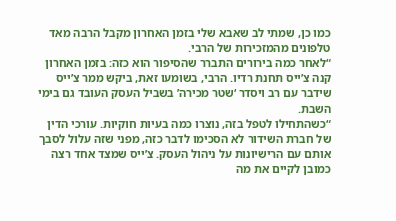כמו כן, שמתי לב שאבא שלי בזמן האחרון מקבל הרבה מאד טלפונים מהמזכירות של הרבי.
“לאחר כמה בירורים התברר שהסיפור הוא כזה: בזמן האחרון קנה צ’ייס תחנת רדיו. הרבי, בשומעו זאת, ביקש ממר צ’ייס שידבר עם רב ויסדר ‘שטר מכירה’ בשביל העסק העובד גם בימי השבת.
“כשהתחילו לטפל בזה, נוצרו כמה בעיות חוקיות. עורכי הדין של חברת השידור לא הסכימו לדבר כזה, מפני שזה עלול לסבך אותם עם הרישיונות על ניהול העסק. צ’ייס שמצד אחד רצה כמובן לקיים את מה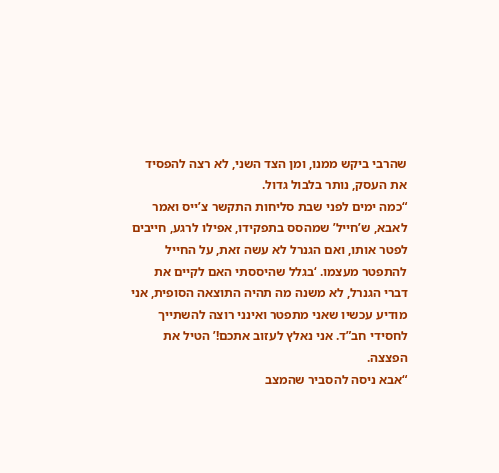שהרבי ביקש ממנו, ומן הצד השני, לא רצה להפסיד את העסק, נותר בלבול גדול.
“כמה ימים לפני שבת סליחות התקשר צ’ייס ואמר לאבא, ש’חייל’ שמהסס בתפקידו, אפילו לרגע, חייבים לפטר אותו, ואם הגנרל לא עשה זאת, על החייל להתפטר מעצמו. ‘בגלל שהיססתי האם לקיים את דברי הגנרל, לא משנה מה תהיה התוצאה הסופית, אני מודיע עכשיו שאני מתפטר ואינני רוצה להשתייך לחסידי חב”ד. אני נאלץ לעזוב אתכם!’ הטיל את הפצצה.
“אבא ניסה להסביר שהמצב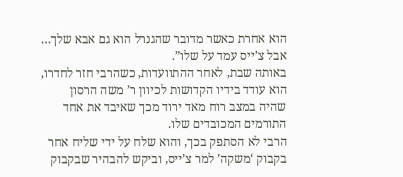הוא אחרת כאשר מדובר שהגנרל הוא גם אבא שלך… אבל צ’ייס עמד על שלו”.
באותה שבת, לאחר ההתוועדות, כשהרבי חזר לחדרו, הוא עודד בידיו הקדושות לכיוון ר’ משה הרסון שהיה במצב רוח מאד ירוד מכך שאיבד את אחד התורמים המכובדים שלו.
הרבי לא הסתפק בכך, והוא שלח על ידי שליח אחר בקבוק ‘משקה’ למר צ’ייס, וביקש להבהיר שבקבוק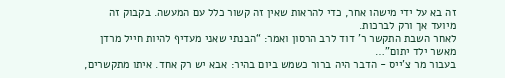זה בא על ידי מישהו אחר, כדי להראות שאין זה קשור כלל עם המעשה. בקבוק זה מיועד אך ורק לברכות.
לאחר השבת התקשר ר’ דוד לרב הרסון ואמר: “הבנתי שאני מעדיף להיות חייל מרדן מאשר ילד יתום”…
בעבור מר צ’ייס - הדבר היה ברור כשמש ביום בהיר: אבא יש רק אחד. איתו מתקשרים,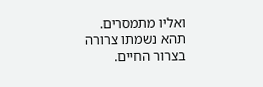ואליו מתמסרים.
תהא נשמתו צרורה בצרור החיים.